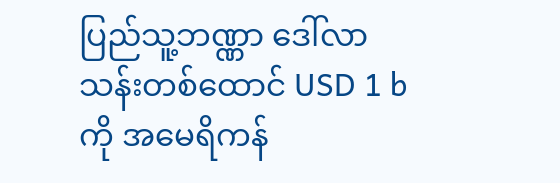ပြည်သူ့ဘဏ္ဏာ ဒေါ်လာသန်းတစ်ထောင် USD 1 b ကို အမေရိကန်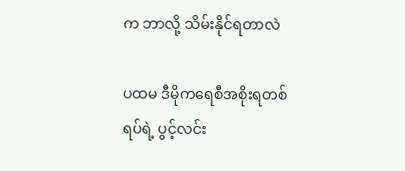က ဘာလို့ သိမ်းနိုင်ရတာလဲ

ပထမ ဒီမိုကရေစီအစိုးရတစ်ရပ်ရဲ့ ပွင့်လင်း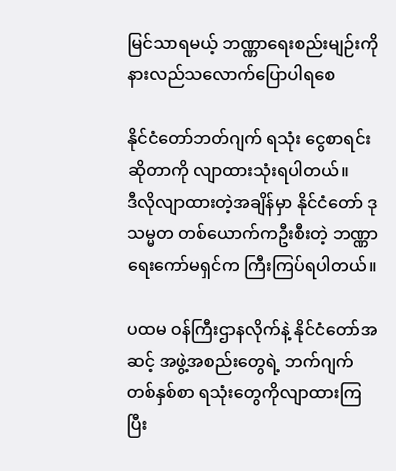မြင်သာရမယ့် ဘဏ္ဏာရေးစည်းမျဉ်းကို  နားလည်သလောက်ပြောပါရစေ

နိုင်ငံတော်ဘတ်ဂျက် ရသုံး ငွေစာရင်းဆိုတာကို လျာထားသုံးရပါတယ်။
ဒီလိုလျာထားတဲ့အချိန်မှာ နိုင်ငံတော် ဒုသမ္မတ တစ်ယောက်ကဦးစီးတဲ့ ဘဏ္ဏာရေးကော်မရှင်က ကြီးကြပ်ရပါတယ်။

ပထမ ဝန်ကြီးဌာနလိုက်နဲ့ နိုင်ငံတော်အဆင့် အဖွဲ့အစည်းတွေရဲ့ ဘက်ဂျက်တစ်နှစ်စာ ရသုံးတွေကိုလျာထားကြပြီး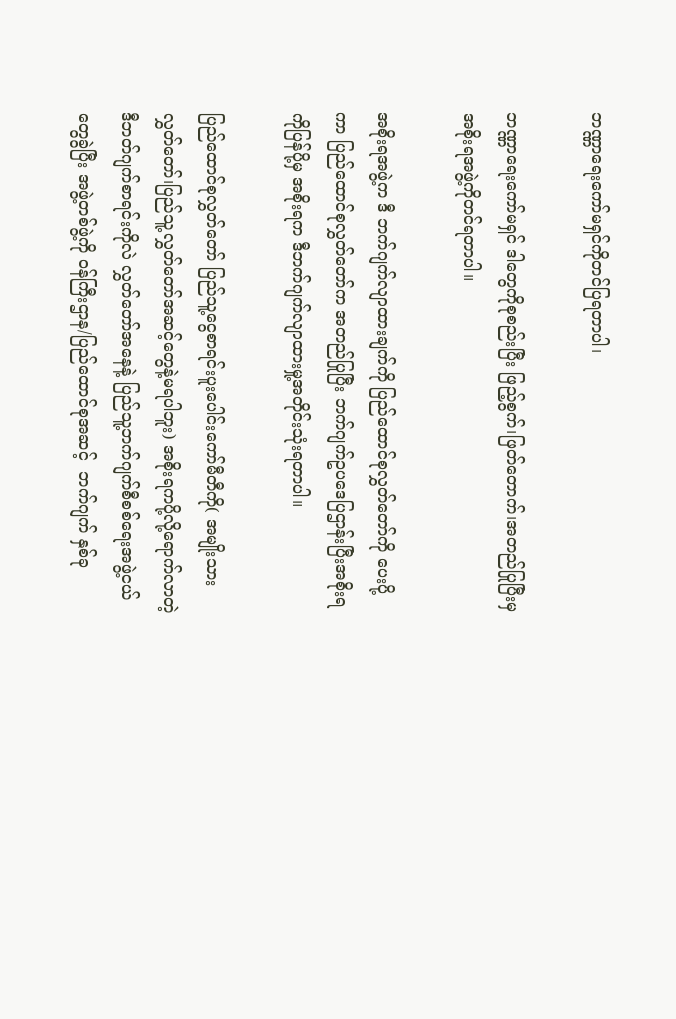ဘဏ္ဏာရေးကော်မရှင်ကိုတင်ပြရတာပါ၊

ဘဏ္ဏာရေးကော်မရှင် ဒါတွေကိုစုစည်းပြီး ဖြည့်စွက်၊ဖြတ်တောက်၊အတည်ပြုပြီးမှ အစိုးရအဖွဲ့ကိုတင်ရတာပါ။

အစိုးရအဖွဲ့က ဒီ ဘက်ဂျက်လျာထားချက်ကို ပြည်ထောင်စုလွှတ်တော်ကို ပေးပို့ ကာ ပြည်ထောင်စုလွှတ်တော်က အတည်ပြုပြီး ဘက်ဂျက်ဥပဒေပြဌာန်းပြီးအစိုးရကိုပြန်ပို့မှ အစိုးရက ဒီဘက်ဂျက်လျာထားမှု့အတိုင်းသုံးရတာပါ။

ပြည်ထောင်စုလွှတ်တော် ပြည်သူ့ငွေစာရင်းပူးပေါင်းကော်မီတီကို( အမျိုးသားလွှတ်တော်၊ပြည်သူ့လွှတ်တော်အဆင့်တွေနဲ့မရပါဘူး) အစိုးရကပို့လို့ရောက်လာတဲ့ ဒီဘတ်ဂျက်စာရင်းကိုလဲ လွှတ်တော်အနေနဲ့ ပြည်သူ့ဘက်ဂျက်စီစစ်ရေးအဖွဲ့ငယ်တွေခွဲပြီး အဖွဲ့တစ်ဖွဲ့ကို ဝန်ကြီးဌာန/ပြည်ထောင်စုအဆင့်  ဘက်ဂျက် နှစ်ခု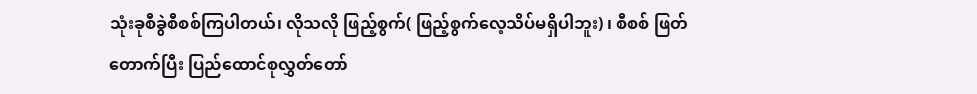သုံးခုစီခွဲစီစစ်ကြပါတယ်၊ လိုသလို ဖြည့်စွက်( ဖြည့်စွက်လေ့သိပ်မရှိပါဘူး) ၊ စီစစ် ဖြတ်တောက်ပြီး ပြည်ထောင်စုလွှတ်တော်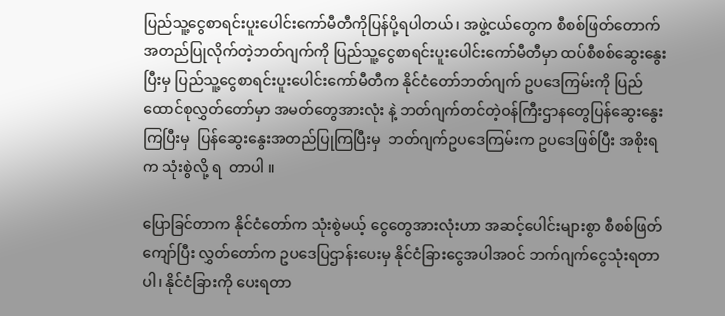ပြည်သူ့ငွေစာရင်းပူးပေါင်းကော်မီတီကိုပြန်ပို့ရပါတယ်၊ အဖွဲ့ငယ်တွေက စီစစ်ဖြတ်တောက်အတည်ပြုလိုက်တဲ့ဘတ်ဂျက်ကို ပြည်သူ့ငွေစာရင်းပူးပေါင်းကော်မီတီမှာ ထပ်စီစစ်ဆွေးနွေးပြီးမှ ပြည်သူ့ငွေစာရင်းပူးပေါင်းကော်မီတီက နိုင်ငံတော်ဘတ်ဂျက် ဥပဒေကြမ်းကို ပြည်ထောင်စုလွှတ်တော်မှာ အမတ်တွေအားလုံး နဲ့ ဘတ်ဂျက်တင်တဲ့ဝန်ကြီးဌာနတွေပြန်ဆွေးနွေးကြပြီးမှ  ပြန်ဆွေးနွေးအတည်ပြုကြပြီးမှ  ဘတ်ဂျက်ဥပဒေကြမ်းက ဥပဒေဖြစ်ပြီး အစိုးရက သုံးစွဲလို့ ရ  တာပါ ။

ပြောခြင်တာက နိုင်ငံတော်က သုံးစွဲမယ့် ငွေတွေအားလုံးဟာ အဆင့်ပေါင်းများစွာ စီစစ်ဖြတ်ကျော်ပြီး လွှတ်တော်က ဥပဒေပြဌာန်းပေးမှ နိုင်ငံခြားငွေအပါအဝင် ဘက်ဂျက်ငွေသုံးရတာပါ၊ နိုင်ငံခြားကို ပေးရတာ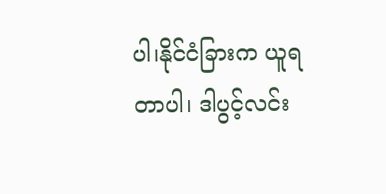ပါ၊နိုင်ငံခြားက ယူရတာပါ၊ ဒါပွင့်လင်း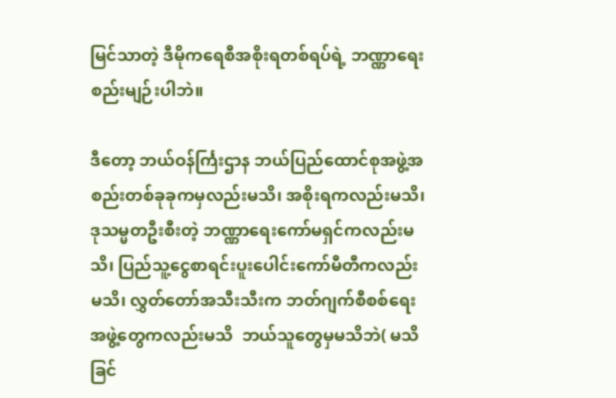မြင်သာတဲ့ ဒီမိုကရေစီအစိုးရတစ်ရပ်ရဲ့ ဘဏ္ဏာရေးစည်းမျဉ်းပါဘဲ။

ဒီတော့ ဘယ်ဝန်င်္ကြးဌာန ဘယ်ပြည်ထောင်စုအဖွဲ့အစည်းတစ်ခုခုကမှလည်းမသိ၊ အစိုးရကလည်းမသိ၊ဒုသမ္မတဦးစီးတဲ့ ဘဏ္ဏာရေးကော်မရှင်ကလည်းမသိ၊ ပြည်သူ့ငွေစာရင်းပူးပေါင်းကော်မီတီကလည်းမသိ၊ လွှတ်တော်အသီးသီးက ဘတ်ဂျက်စီစစ်ရေးအဖွဲ့တွေကလည်းမသိ  ဘယ်သူတွေမှမသိဘဲ( မသိခြင်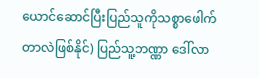ယောင်ဆောင်ပြီးပြည်သူကိုသစ္စာဖေါက်တာလဲဖြစ်နိုင်) ပြည်သူ့ဘဏ္ဏာ ဒေါ်လာ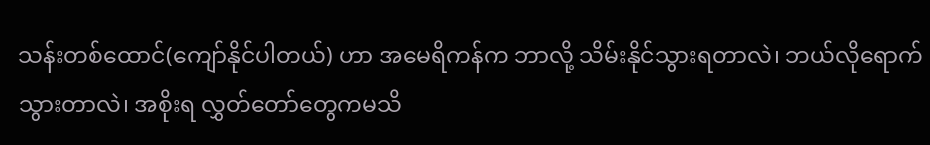သန်းတစ်ထောင်(ကျော်နိုင်ပါတယ်) ဟာ အမေရိကန်က ဘာလို့ သိမ်းနိုင်သွားရတာလဲ၊ ဘယ်လိုရောက်သွားတာလဲ၊ အစိုးရ လွှတ်တော်တွေကမသိ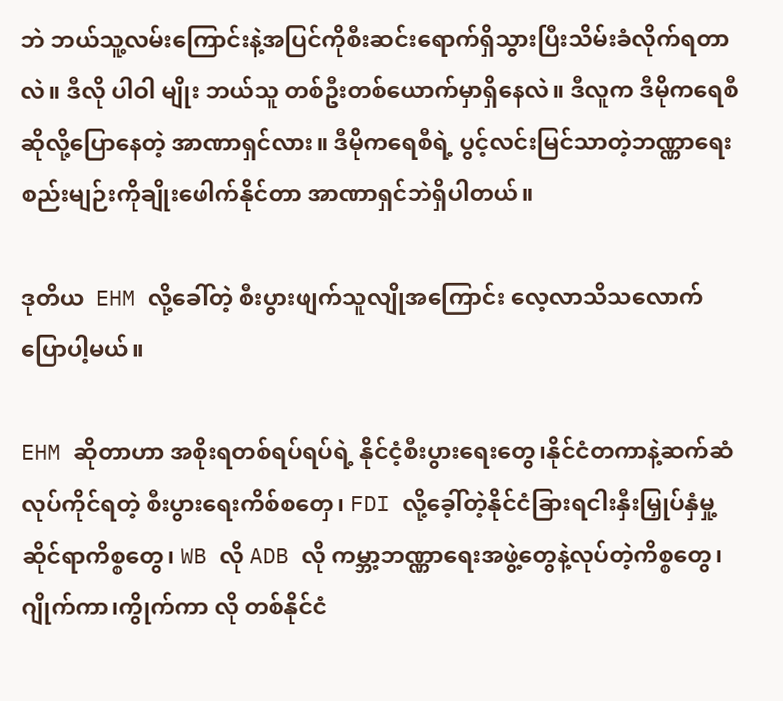ဘဲ ဘယ်သူ့လမ်းကြောင်းနဲ့အပြင်ကိုစီးဆင်းရောက်ရှိသွားပြီးသိမ်းခံလိုက်ရတာလဲ။ ဒီလို ပါဝါ မျိုး ဘယ်သူ တစ်ဦးတစ်ယောက်မှာရှိနေလဲ။ ဒီလူက ဒီမိုကရေစီဆိုလို့ပြောနေတဲ့ အာဏာရှင်လား။ ဒီမိုကရေစီရဲ့ ပွင့်လင်းမြင်သာတဲ့ဘဏ္ဏာရေးစည်းမျဉ်းကိုချိုးဖေါက်နိုင်တာ အာဏာရှင်ဘဲရှိပါတယ်။

ဒုတိယ  EHM လို့ခေါ်တဲ့ စီးပွားဖျက်သူလျိုအကြောင်း လေ့လာသိသလောက်ပြောပါ့မယ်။

EHM ဆိုတာဟာ အစိုးရတစ်ရပ်ရပ်ရဲ့ နိုင်ငံ့စီးပွားရေးတွေ၊နိုင်ငံတကာနဲ့ဆက်ဆံလုပ်ကိုင်ရတဲ့ စီးပွားရေးကိစ်စတှေ၊ FDI လို့ခေ့ါ်တဲ့နိုင်ငံခြားရငါးနှီးမြှုပ်နှံမှု့ဆိုင်ရာကိစ္စတွေ၊ WB လို ADB လို ကမ္ဘာ့ဘဏ္ဏာရေးအဖွဲ့တွေနဲ့လုပ်တဲ့ကိစ္စတွေ၊ ဂျိုက်ကာ၊ကွိုက်ကာ လို တစ်နိုင်ငံ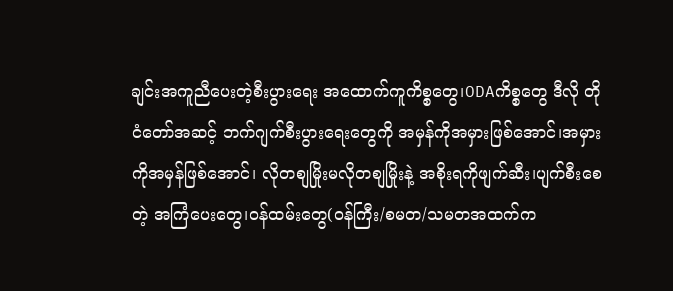ချင်းအကူညီပေးတဲ့စီးပွားရေး အထောက်ကူကိစ္စတွေ၊ODAကိစ္စတွေ ဒီလို တိုငံတော်အဆင့် ဘက်ဂျက်စီးပွားရေးတွေကို အမှန်ကိုအမှားဖြစ်အောင်၊အမှားကိုအမှန်ဖြစ်အောင်၊ လိုတစျမြိုးမလိုတစျမြိုးနဲ့ အစိုးရကိုဖျက်ဆီး၊ပျက်စီးစေတဲ့ အကြံပေးတွေ၊ဝန်ထမ်းတွေ(ဝန်ကြီး/စမတ/သမတအထက်က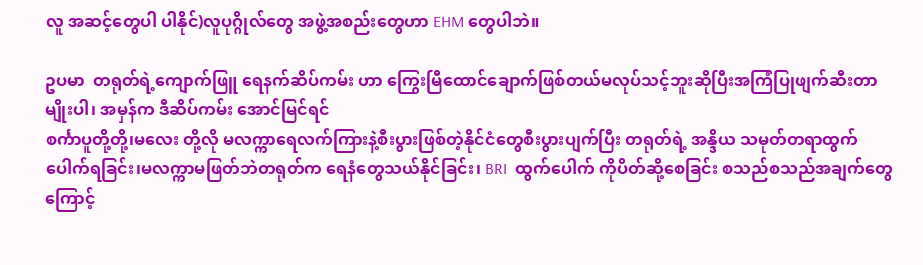လူ အဆင့်တွေပါ ပါနိုင်)လူပုဂ္ဂိုလ်တွေ အဖွဲ့အစည်းတွေဟာ EHM တွေပါဘဲ။

ဥပမာ  တရုတ်ရဲ့ကျောက်ဖြူ ရေနက်ဆိပ်ကမ်း ဟာ ကြွေးမြီထောင်ချောက်ဖြစ်တယ်မလုပ်သင့်ဘူးဆိုပြီးအကြံပြုဖျက်ဆီးတာမျိုးပါ၊ အမှန်က ဒီဆိပ်ကမ်း အောင်မြင်ရင်
စင်္ကာပူတို့တို့၊မလေး တို့လို မလက္ကာရေလက်ကြားနဲ့စီးပွားဖြစ်တဲ့နိုင်ငံတွေစီးပွားပျက်ပြီး တရုတ်ရဲ့ အန္ဒိယ သမုတ်တရာထွက်ပေါက်ရခြင်း၊မလက္ကာမဖြတ်ဘဲတရုတ်က ရေနံတွေသယ်နိုင်ခြင်း၊ BRI  ထွက်ပေါက် ကိုပိတ်ဆို့စေခြင်း စသည်စသည်အချက်တွေကြောင့်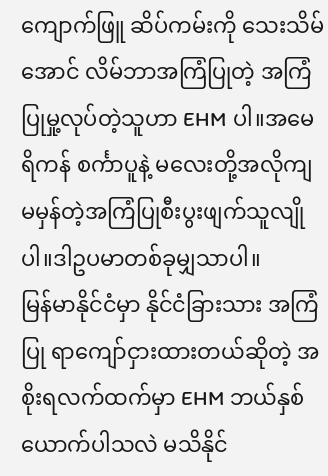ကျောက်ဖြူ ဆိပ်ကမ်းကို သေးသိမ်အောင် လိမ်ဘာအကြံပြုတဲ့ အကြံပြုမှု့လုပ်တဲ့သူဟာ EHM ပါ။အမေရိကန် စင်္ကာပူနဲ့ မလေးတို့အလိုကျ မမှန်တဲ့အကြံပြုစီးပွးဖျက်သူလျိုပါ။ဒါဥပမာတစ်ခုမျှသာပါ။
မြန်မာနိုင်ငံမှာ နိုင်ငံခြားသား အကြံပြု ရာကျော်ငှားထားတယ်ဆိုတဲ့ အစိုးရလက်ထက်မှာ EHM ဘယ်နှစ်ယောက်ပါသလဲ မသိနိုင်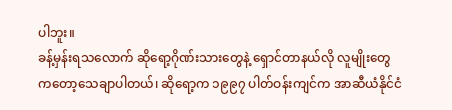ပါဘူး။
ခန့်မှန်းရသလောက် ဆိုရော့ဂိုဏ်းသားတွေနဲ့ ရှောင်တာနယ်လို လူမျိုးတွေကတော့သေချာပါတယ်၊ ဆိုရော့က ၁၉၉၇ ပါတ်ဝန်းကျင်က အာဆီယံနိုင်ငံ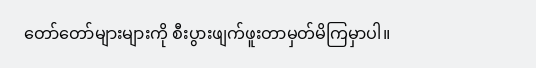တော်တော်များများကို စီးပွားဖျက်ဖူးတာမှတ်မိကြမှာပါ။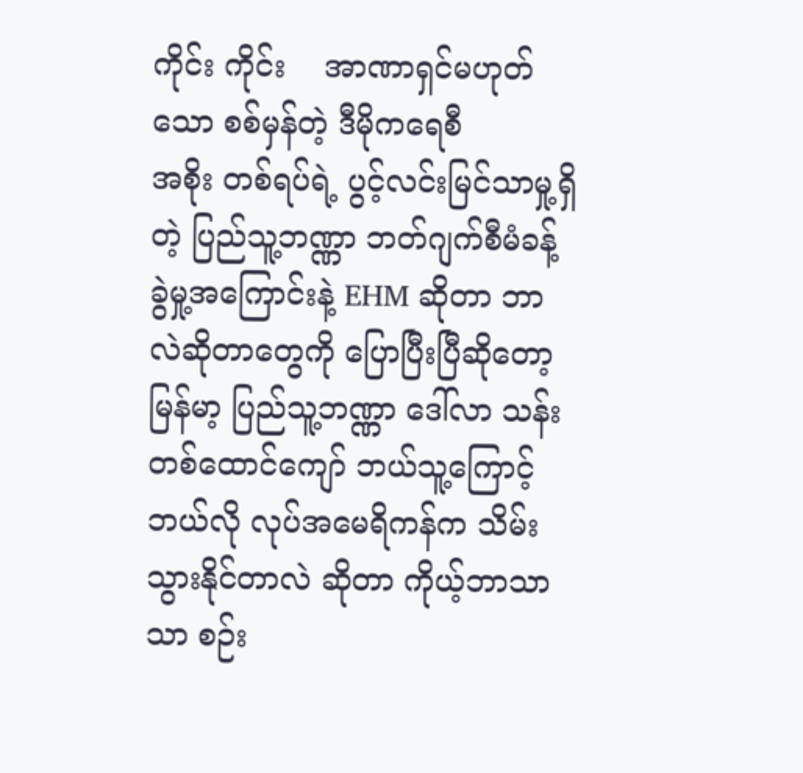ကိုင်း ကိုင်း    အာဏာရှင်မဟုတ်သော စစ်မှန်တဲ့ ဒီမိုကရေစီ
အစိုး တစ်ရပ်ရဲ့ ပွင့်လင်းမြင်သာမှု့ရှိတဲ့ ပြည်သူ့ဘဏ္ဏာ ဘတ်ဂျက်စီမံခန့် ခွဲမှု့အကြောင်းနဲ့ EHM ဆိုတာ ဘာလဲဆိုတာတွေကို ပြောပြီးပြီဆိုတော့  မြန်မာ့ ပြည်သူ့ဘဏ္ဏာ ဒေါ်လာ သန်းတစ်ထောင်ကျော် ဘယ်သူ့ကြောင့် ဘယ်လို လုပ်အမေရိကန်က သိမ်းသွားနိုင်တာလဲ ဆိုတာ ကိုယ့်ဘာသာ သာ စဉ်း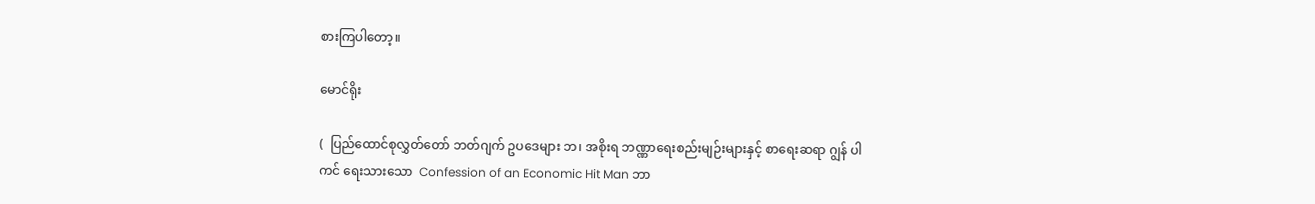စားကြပါတော့။

မောင်ရိုး

(  ပြည်ထောင်စုလွှတ်တော် ဘတ်ဂျက် ဥပဒေများ ဘ၊ အစိုးရ ဘဏ္ဏာရေးစည်းမျဉ်းများနှင့် စာရေးဆရာ ဂျွန် ပါကင် ရေးသားသော  Confession of an Economic Hit Man ဘာ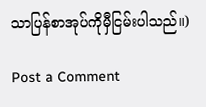သာပြန်စာအုပ်ကိုမှီငြမ်းပါသည်။)

Post a Comment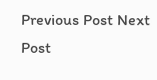Previous Post Next Post